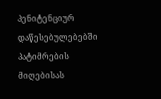პენიტენციურ დაწესებულებებში პატიმრების მიღებისას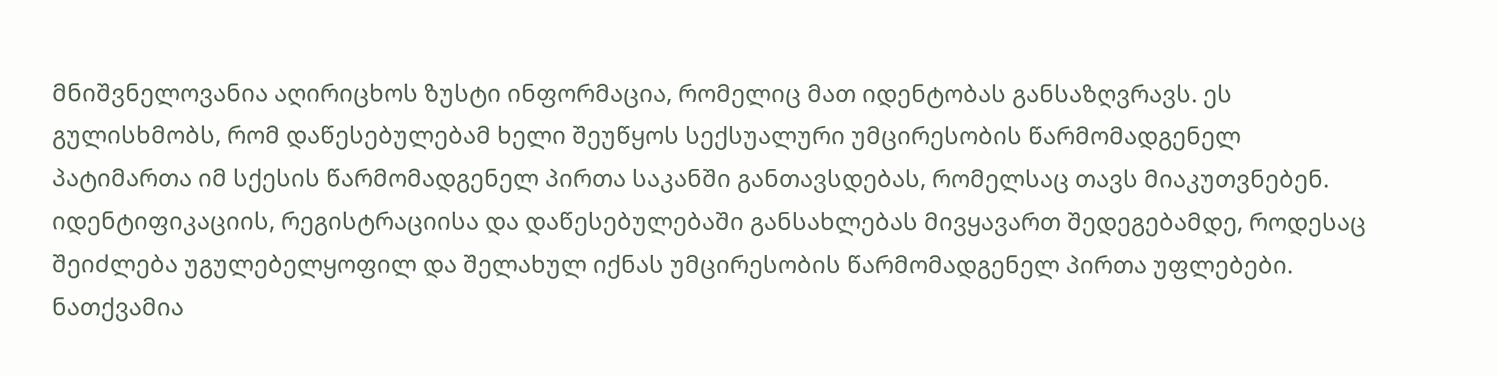მნიშვნელოვანია აღირიცხოს ზუსტი ინფორმაცია, რომელიც მათ იდენტობას განსაზღვრავს. ეს გულისხმობს, რომ დაწესებულებამ ხელი შეუწყოს სექსუალური უმცირესობის წარმომადგენელ პატიმართა იმ სქესის წარმომადგენელ პირთა საკანში განთავსდებას, რომელსაც თავს მიაკუთვნებენ.
იდენტიფიკაციის, რეგისტრაციისა და დაწესებულებაში განსახლებას მივყავართ შედეგებამდე, როდესაც შეიძლება უგულებელყოფილ და შელახულ იქნას უმცირესობის წარმომადგენელ პირთა უფლებები. ნათქვამია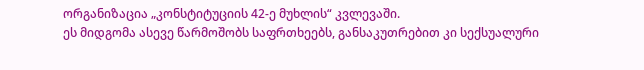ორგანიზაცია „კონსტიტუციის 42-ე მუხლის“ კვლევაში.
ეს მიდგომა ასევე წარმოშობს საფრთხეებს, განსაკუთრებით კი სექსუალური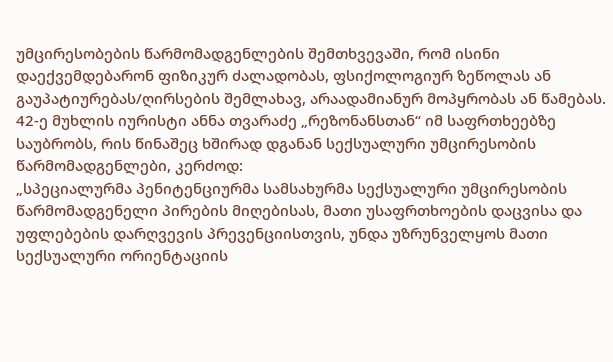უმცირესობების წარმომადგენლების შემთხვევაში, რომ ისინი დაექვემდებარონ ფიზიკურ ძალადობას, ფსიქოლოგიურ ზეწოლას ან გაუპატიურებას/ღირსების შემლახავ, არაადამიანურ მოპყრობას ან წამებას.
42-ე მუხლის იურისტი ანნა თვარაძე „რეზონანსთან“ იმ საფრთხეებზე საუბრობს, რის წინაშეც ხშირად დგანან სექსუალური უმცირესობის წარმომადგენლები, კერძოდ:
„სპეციალურმა პენიტენციურმა სამსახურმა სექსუალური უმცირესობის წარმომადგენელი პირების მიღებისას, მათი უსაფრთხოების დაცვისა და უფლებების დარღვევის პრევენციისთვის, უნდა უზრუნველყოს მათი სექსუალური ორიენტაციის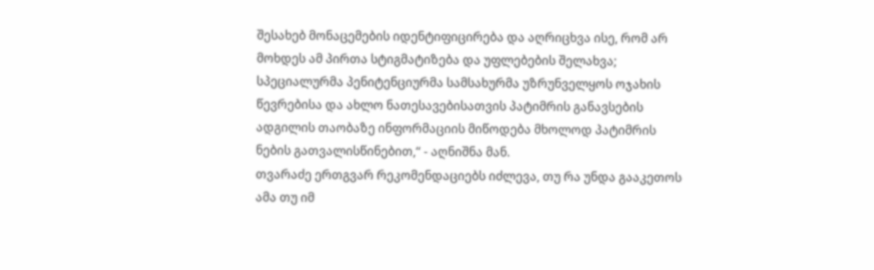შესახებ მონაცემების იდენტიფიცირება და აღრიცხვა ისე, რომ არ მოხდეს ამ პირთა სტიგმატიზება და უფლებების შელახვა; სპეციალურმა პენიტენციურმა სამსახურმა უზრუნველყოს ოჯახის წევრებისა და ახლო ნათესავებისათვის პატიმრის განავსების ადგილის თაობაზე ინფორმაციის მიწოდება მხოლოდ პატიმრის ნების გათვალისწინებით,“ - აღნიშნა მან.
თვარაძე ერთგვარ რეკომენდაციებს იძლევა, თუ რა უნდა გააკეთოს ამა თუ იმ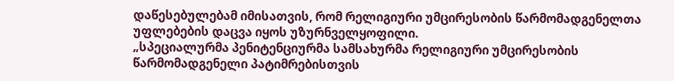დაწესებულებამ იმისათვის, რომ რელიგიური უმცირესობის წარმომადგენელთა უფლებების დაცვა იყოს უზურნველყოფილი.
„სპეციალურმა პენიტენციურმა სამსახურმა რელიგიური უმცირესობის წარმომადგენელი პატიმრებისთვის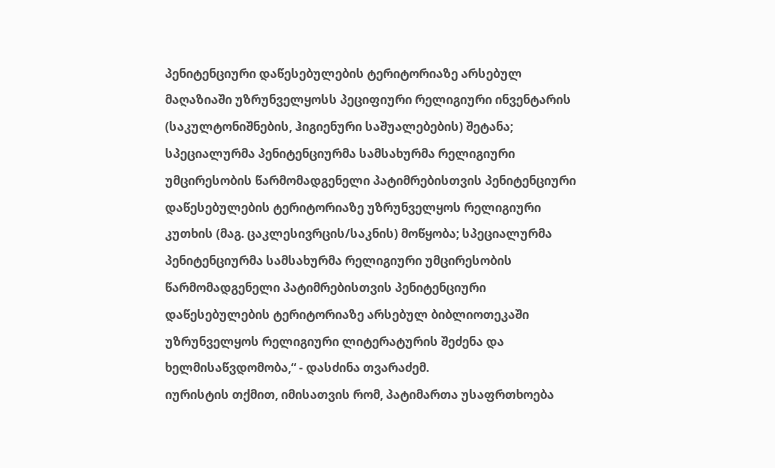პენიტენციური დაწესებულების ტერიტორიაზე არსებულ მაღაზიაში უზრუნველყოსს პეციფიური რელიგიური ინვენტარის (საკულტონიშნების, ჰიგიენური საშუალებების) შეტანა; სპეციალურმა პენიტენციურმა სამსახურმა რელიგიური უმცირესობის წარმომადგენელი პატიმრებისთვის პენიტენციური დაწესებულების ტერიტორიაზე უზრუნველყოს რელიგიური კუთხის (მაგ. ცაკლესივრცის/საკნის) მოწყობა; სპეციალურმა პენიტენციურმა სამსახურმა რელიგიური უმცირესობის წარმომადგენელი პატიმრებისთვის პენიტენციური დაწესებულების ტერიტორიაზე არსებულ ბიბლიოთეკაში უზრუნველყოს რელიგიური ლიტერატურის შეძენა და ხელმისაწვდომობა,“ - დასძინა თვარაძემ.
იურისტის თქმით, იმისათვის რომ, პატიმართა უსაფრთხოება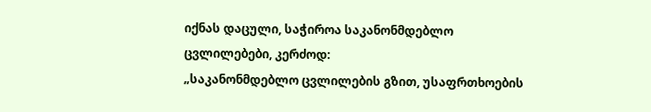იქნას დაცული, საჭიროა საკანონმდებლო ცვლილებები, კერძოდ:
„საკანონმდებლო ცვლილების გზით, უსაფრთხოების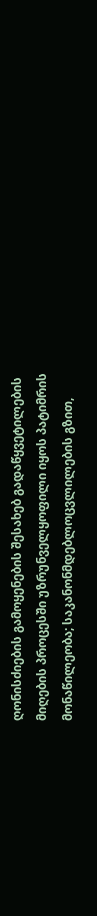ღონისძიების გამოყენების შესახებ გადაწყვეტილების მიღების პროცესში უზრუნველყოფილი იყოს პატიმრის მონაწილეობა; საკანონმდებლოცვლილების გზით,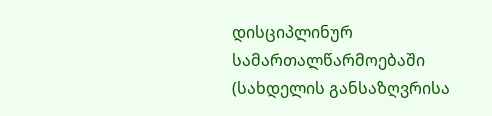დისციპლინურ სამართალწარმოებაში (სახდელის განსაზღვრისა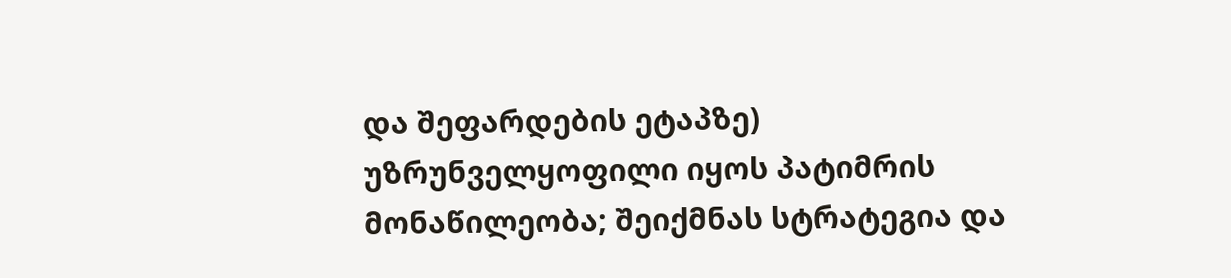და შეფარდების ეტაპზე) უზრუნველყოფილი იყოს პატიმრის მონაწილეობა; შეიქმნას სტრატეგია და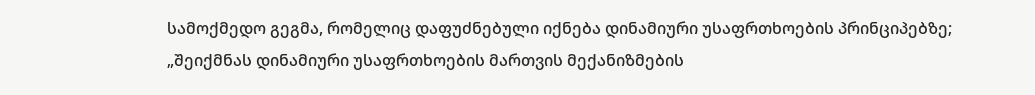სამოქმედო გეგმა, რომელიც დაფუძნებული იქნება დინამიური უსაფრთხოების პრინციპებზე;
„შეიქმნას დინამიური უსაფრთხოების მართვის მექანიზმების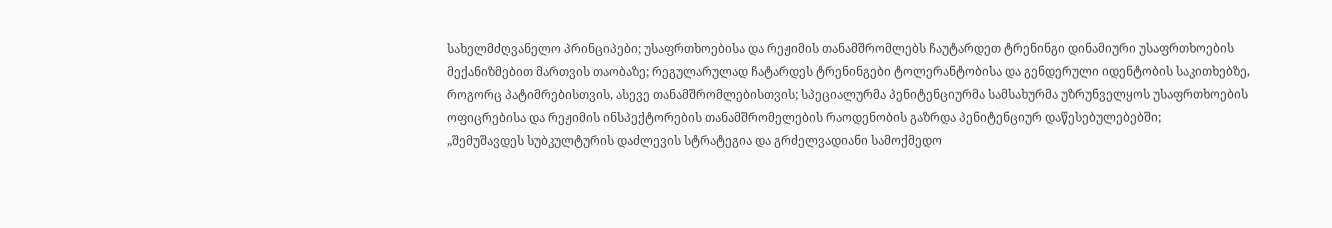სახელმძღვანელო პრინციპები; უსაფრთხოებისა და რეჟიმის თანამშრომლებს ჩაუტარდეთ ტრენინგი დინამიური უსაფრთხოების მექანიზმებით მართვის თაობაზე; რეგულარულად ჩატარდეს ტრენინგები ტოლერანტობისა და გენდერული იდენტობის საკითხებზე, როგორც პატიმრებისთვის, ასევე თანამშრომლებისთვის; სპეციალურმა პენიტენციურმა სამსახურმა უზრუნველყოს უსაფრთხოების ოფიცრებისა და რეჟიმის ინსპექტორების თანამშრომელების რაოდენობის გაზრდა პენიტენციურ დაწესებულებებში;
„შემუშავდეს სუბკულტურის დაძლევის სტრატეგია და გრძელვადიანი სამოქმედო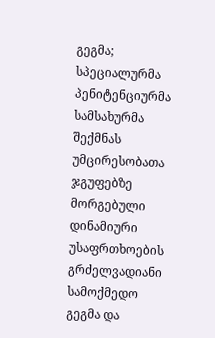გეგმა; სპეციალურმა პენიტენციურმა სამსახურმა შექმნას უმცირესობათა ჯგუფებზე მორგებული დინამიური უსაფრთხოების გრძელვადიანი სამოქმედო გეგმა და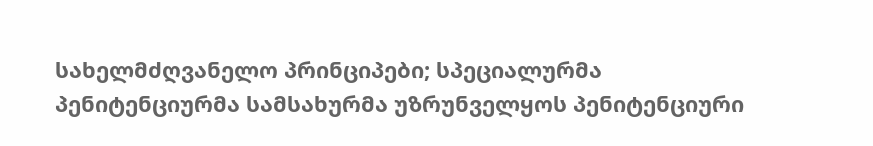სახელმძღვანელო პრინციპები; სპეციალურმა პენიტენციურმა სამსახურმა უზრუნველყოს პენიტენციური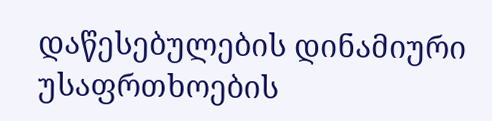დაწესებულების დინამიური უსაფრთხოების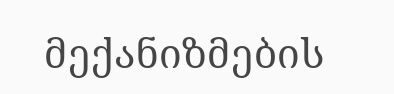მექანიზმების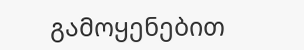გამოყენებით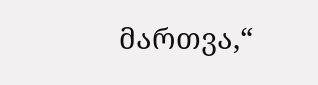მართვა,“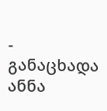- განაცხადა ანნა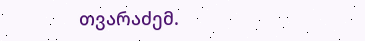თვარაძემ.